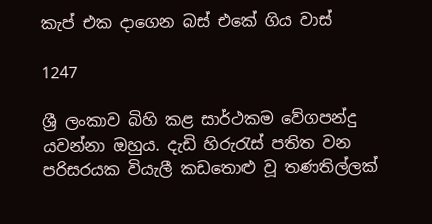කැප් එක දාගෙන බස් එකේ ගිය වාස්

1247

ශ්‍රී ලංකාව බිහි කළ සාර්ථකම වේගපන්දු යවන්නා ඔහුය. දැඩි හිරුරැස් පතිත වන පරිසරයක වියැලී කඩතොළු වූ තණතිල්ලක්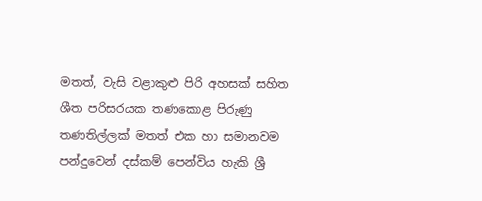මතත්, වැසි වළාකුළු පිරි අහසක් සහිත ශීත පරිසරයක තණකොළ පිරුණු තණතිල්ලක් මතත් එක හා සමානවම පන්දුවෙන් දස්කම් පෙන්විය හැකි ශ්‍රී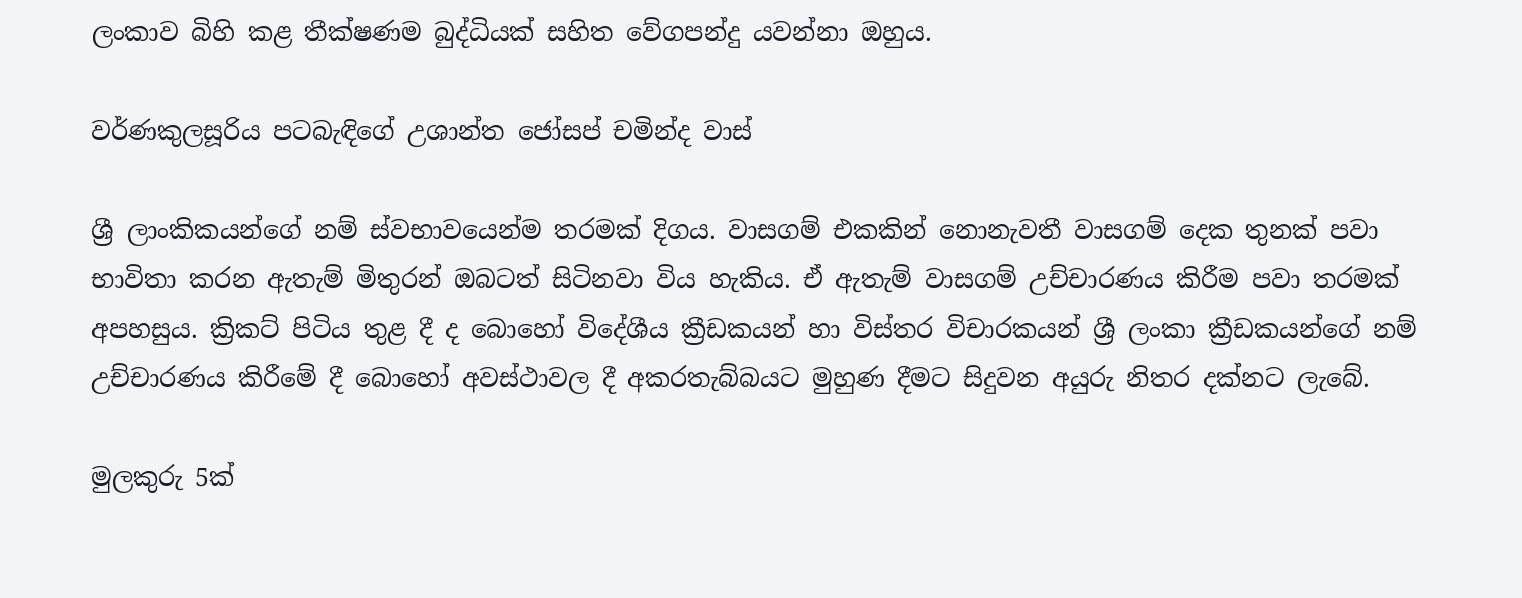ලංකාව බිහි කළ තීක්ෂණම බුද්ධියක් සහිත වේගපන්දු යවන්නා ඔහුය.

වර්ණකුලසූරිය පටබැඳිගේ උශාන්ත ජෝසප් චමින්ද වාස්

ශ්‍රී ලාංකිකයන්ගේ නම් ස්වභාවයෙන්ම තරමක් දිගය. වාසගම් එකකින් නොනැවතී වාසගම් දෙක තුනක් පවා භාවිතා කරන ඇතැම් මිතුරන් ඔබටත් සිටිනවා විය හැකිය. ඒ ඇතැම් වාසගම් උච්චාරණය කිරීම පවා තරමක් අපහසුය. ක්‍රිකට් පිටිය තුළ දී ද බොහෝ විදේශීය ක්‍රීඩකයන් හා විස්තර විචාරකයන් ශ්‍රී ලංකා ක්‍රීඩකයන්ගේ නම් උච්චාරණය කිරීමේ දී බොහෝ අවස්ථාවල දී අකරතැබ්බයට මුහුණ දීමට සිදුවන අයුරු නිතර දක්නට ලැබේ.

මුලකුරු 5ක්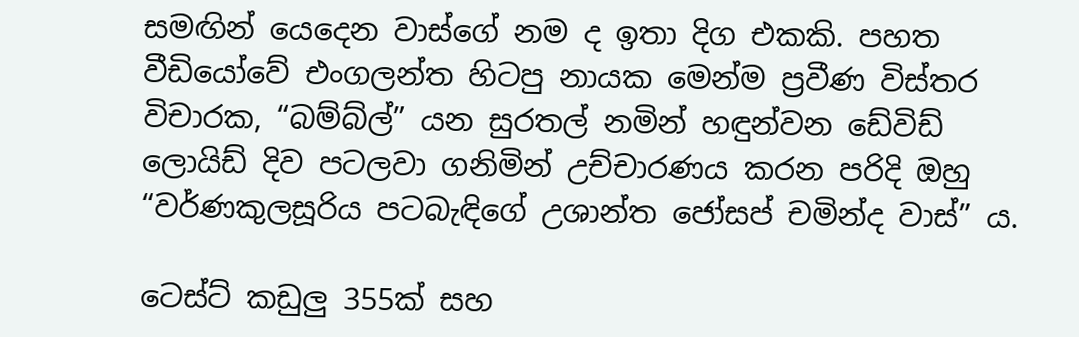සමඟින් යෙදෙන වාස්ගේ නම ද ඉතා දිග එකකි. පහත වීඩියෝවේ එංගලන්ත හිටපු නායක මෙන්ම ප්‍රවීණ විස්තර විචාරක, “බම්බ්ල්” යන සුරතල් නමින් හඳුන්වන ඩේවිඩ් ලොයිඩ් දිව පටලවා ගනිමින් උච්චාරණය කරන පරිදි ඔහු “වර්ණකුලසූරිය පටබැඳිගේ උශාන්ත ජෝසප් චමින්ද වාස්” ය.

ටෙස්ට් කඩුලු 355ක් සහ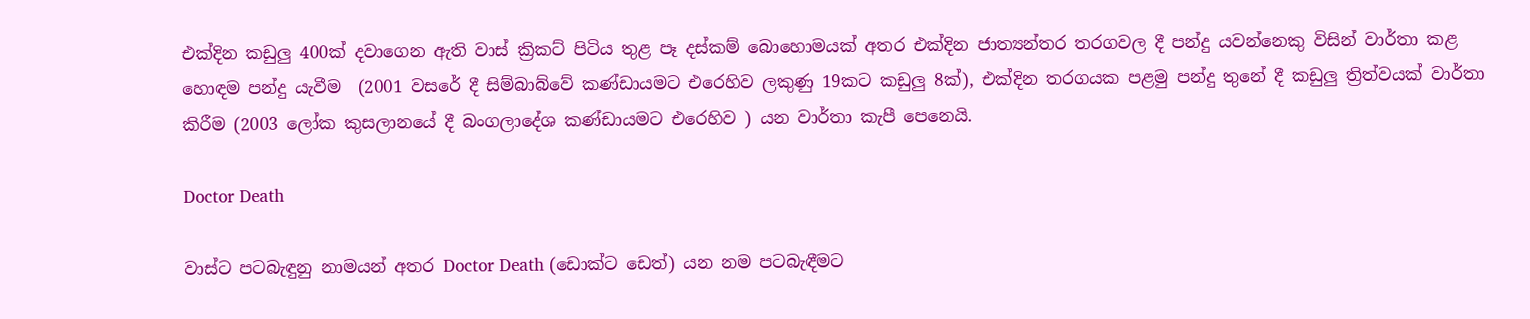එක්දින කඩුලු 400ක් දවාගෙන ඇති වාස් ක්‍රිකට් පිටිය තුළ පෑ දස්කම් බොහොමයක් අතර එක්දින ජාත්‍යන්තර තරගවල දී පන්දු යවන්නෙකු විසින් වාර්තා කළ හොඳම පන්දු යැවීම  (2001 වසරේ දී සිම්බාබ්වේ කණ්ඩායමට එරෙහිව ලකුණු 19කට කඩුලු 8ක්), එක්දින තරගයක පළමු පන්දු තුනේ දී කඩුලු ත්‍රිත්වයක් වාර්තා කිරීම (2003 ලෝක කුසලානයේ දී බංගලාදේශ කණ්ඩායමට එරෙහිව ) යන වාර්තා කැපී පෙනෙයි.

Doctor Death

වාස්ට පටබැඳුනු නාමයන් අතර Doctor Death (ඩොක්ට ඩෙත්) යන නම පටබැඳීමට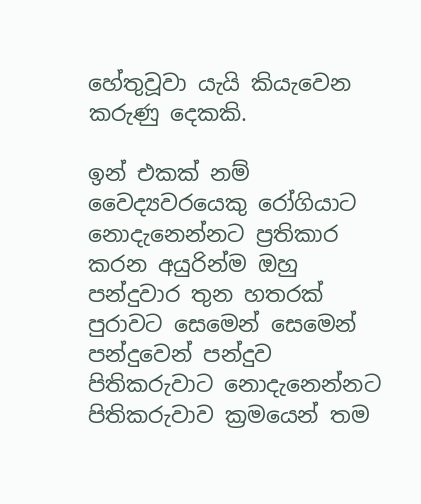හේතුවූවා යැයි කියැවෙන කරුණු දෙකකි.

ඉන් එකක් නම් වෛද්‍යවරයෙකු රෝගියාට නොදැනෙන්නට ප්‍රතිකාර කරන අයුරින්ම ඔහු පන්දුවාර තුන හතරක් පුරාවට සෙමෙන් සෙමෙන් පන්දුවෙන් පන්දුව පිතිකරුවාට නොදැනෙන්නට පිතිකරුවාව ක්‍රමයෙන් තම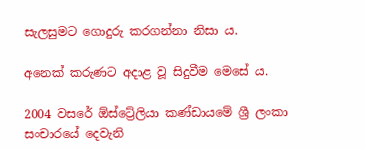සැලසුමට ගොදුරු කරගන්නා නිසා ය.

අනෙක් කරුණට අදාළ වූ සිදුවීම මෙසේ ය.

2004 වසරේ ඕස්ට්‍රේලියා කණ්ඩායමේ ශ්‍රී ලංකා සංචාරයේ දෙවැනි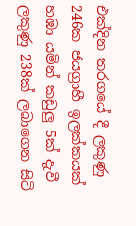එක්දින තරගයේ දී ලකුණු 246ක ජයග්‍රාහී ඉලක්කයක් හඹා යමින් කඩුලු 5ක් දැවී ලකුණු 238ක් ලබාගෙන සිටි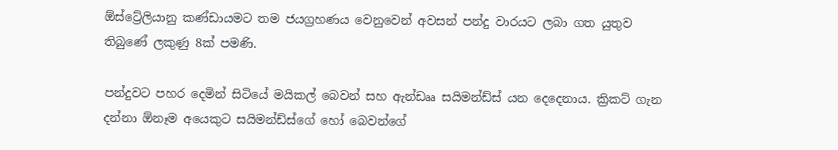ඕස්ට්‍රේලියානු කණ්ඩායමට තම ජයග්‍රහණය වෙනුවෙන් අවසන් පන්දු වාරයට ලබා ගත යුතුව තිබුණේ ලකුණු 8ක් පමණි.

පන්දුවට පහර දෙමින් සිටියේ මයිකල් බෙවන් සහ ඇන්ඩෲ සයිමන්ඩ්ස් යන දෙදෙනාය. ක්‍රිකට් ගැන දන්නා ඕනෑම අයෙකුට සයිමන්ඩ්ස්ගේ හෝ බෙවන්ගේ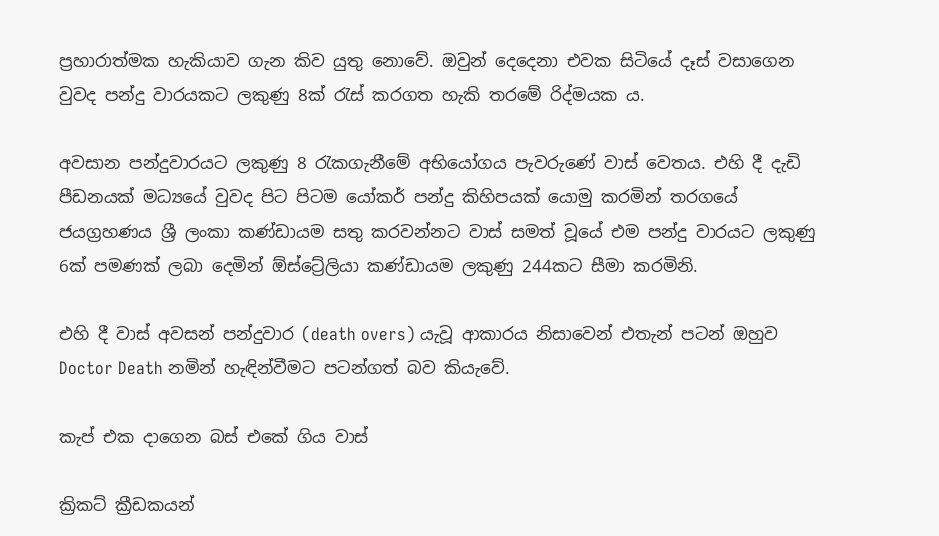ප්‍රහාරාත්මක හැකියාව ගැන කිව යුතු නොවේ. ඔවුන් දෙදෙනා එවක සිටියේ දෑස් වසාගෙන වුවද පන්දු වාරයකට ලකුණු 8ක් රැස් කරගත හැකි තරමේ රිද්මයක ය.

අවසාන පන්දුවාරයට ලකුණු 8 රැකගැනීමේ අභියෝගය පැවරුණේ වාස් වෙතය. එහි දී දැඩි පීඩනයක් මධ්‍යයේ වුවද පිට පිටම යෝකර් පන්දු කිහිපයක් යොමු කරමින් තරගයේ ජයග්‍රහණය ශ්‍රී ලංකා කණ්ඩායම සතු කරවන්නට වාස් සමත් වූයේ එම පන්දු වාරයට ලකුණු 6ක් පමණක් ලබා දෙමින් ඕස්ට්‍රේලියා කණ්ඩායම ලකුණු 244කට සීමා කරමිනි.

එහි දී වාස් අවසන් පන්දුවාර (death overs) යැවූ ආකාරය නිසාවෙන් එතැන් පටන් ඔහුව Doctor Death නමින් හැඳින්වීමට පටන්ගත් බව කියැවේ.

කැප් එක දාගෙන බස් එකේ ගිය වාස්

ක්‍රිකට් ක්‍රීඩකයන්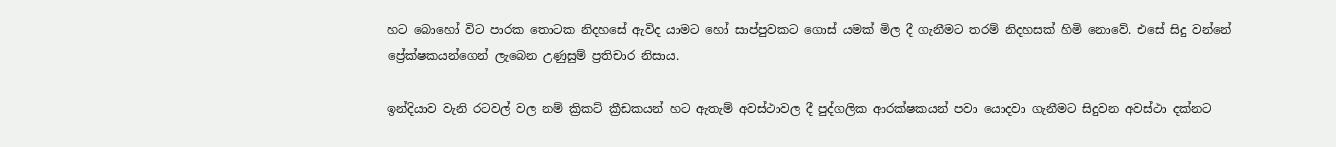හට බොහෝ විට පාරක තොටක නිදහසේ ඇවිද යාමට හෝ සාප්පුවකට ගොස් යමක් මිල දී ගැනීමට තරම් නිදහසක් හිමි නොවේ. එසේ සිදු වන්නේ ප්‍රේක්ෂකයන්ගෙන් ලැබෙන උණුසුම් ප්‍රතිචාර නිසාය.

ඉන්දියාව වැනි රටවල් වල නම් ක්‍රිකට් ක්‍රීඩකයන් හට ඇතැම් අවස්ථාවල දී පුද්ගලික ආරක්ෂකයන් පවා යොදවා ගැනීමට සිදුවන අවස්ථා දක්නට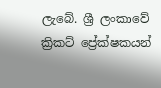ලැබේ. ශ්‍රී ලංකාවේ ක්‍රිකට් ප්‍රේක්ෂකයන්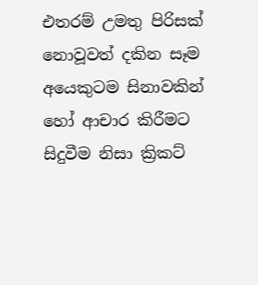එතරම් උමතු පිරිසක් නොවූවත් දකින සෑම අයෙකුටම සිනාවකින් හෝ ආචාර කිරීමට සිදුවීම නිසා ක්‍රිකට්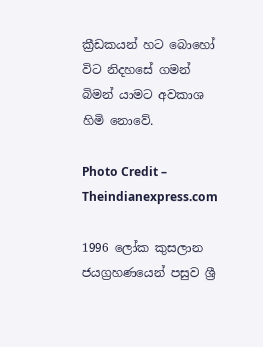ක්‍රීඩකයන් හට බොහෝ විට නිදහසේ ගමන් බිමන් යාමට අවකාශ හිමි නොවේ.

Photo Credit – Theindianexpress.com

1996 ලෝක කුසලාන ජයග්‍රහණයෙන් පසුව ශ්‍රී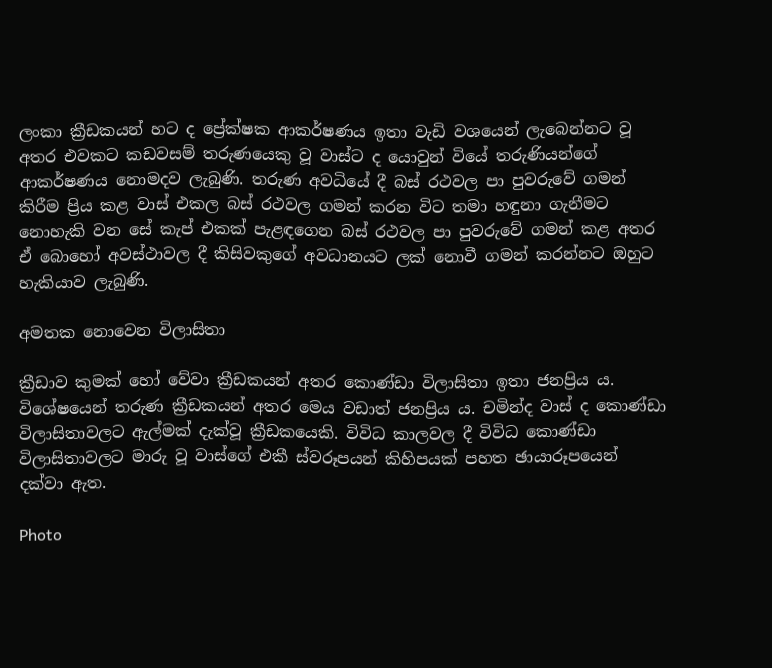ලංකා ක්‍රීඩකයන් හට ද ප්‍රේක්ෂක ආකර්ෂණය ඉතා වැඩි වශයෙන් ලැබෙන්නට වූ අතර එවකට කඩවසම් තරුණයෙකු වූ වාස්ට ද යොවුන් වියේ තරුණියන්ගේ ආකර්ෂණය නොමදව ලැබුණි. තරුණ අවධියේ දී බස් රථවල පා පුවරුවේ ගමන් කිරීම ප්‍රිය කළ වාස් එකල බස් රථවල ගමන් කරන විට තමා හඳුනා ගැනීමට නොහැකි වන සේ කැප් එකක් පැළඳගෙන බස් රථවල පා පුවරුවේ ගමන් කළ අතර ඒ බොහෝ අවස්ථාවල දී කිසිවකුගේ අවධානයට ලක් නොවී ගමන් කරන්නට ඔහුට හැකියාව ලැබුණි.

අමතක නොවෙන විලාසිතා

ක්‍රීඩාව කුමක් හෝ වේවා ක්‍රීඩකයන් අතර කොණ්ඩා විලාසිතා ඉතා ජනප්‍රිය ය. විශේෂයෙන් තරුණ ක්‍රීඩකයන් අතර මෙය වඩාත් ජනප්‍රිය ය. චමින්ද වාස් ද කොණ්ඩා විලාසිතාවලට ඇල්මක් දැක්වූ ක්‍රීඩකයෙකි. විවිධ කාලවල දී විවිධ කොණ්ඩා විලාසිතාවලට මාරු වූ වාස්ගේ එකී ස්වරූපයන් කිහිපයක් පහත ඡායාරූපයෙන් දක්වා ඇත.

Photo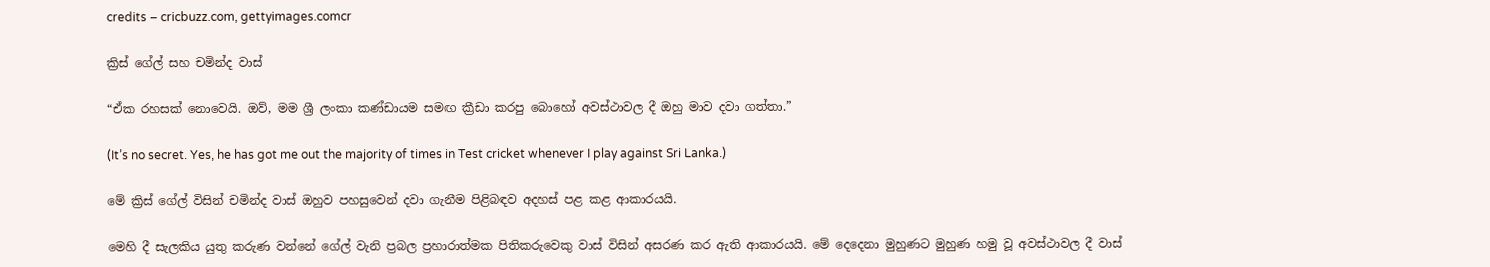credits – cricbuzz.com, gettyimages.comcr

ක්‍රිස් ගේල් සහ චමින්ද වාස්

“ඒක රහසක් නොවෙයි. ඔව්, මම ශ්‍රී ලංකා කණ්ඩායම සමඟ ක්‍රීඩා කරපු බොහෝ අවස්ථාවල දී ඔහු මාව දවා ගත්තා.”

(It’s no secret. Yes, he has got me out the majority of times in Test cricket whenever I play against Sri Lanka.)

මේ ක්‍රිස් ගේල් විසින් චමින්ද වාස් ඔහුව පහසුවෙන් දවා ගැනීම පිළිබඳව අදහස් පළ කළ ආකාරයයි.

මෙහි දී සැලකිය යුතු කරුණ වන්නේ ගේල් වැනි ප්‍රබල ප්‍රහාරාත්මක පිතිකරුවෙකු වාස් විසින් අසරණ කර ඇති ආකාරයයි. මේ දෙදෙනා මුහුණට මුහුණ හමු වූ අවස්ථාවල දී වාස්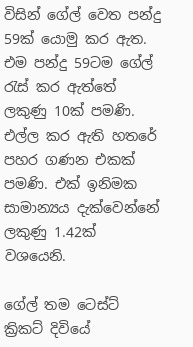විසින් ගේල් වෙත පන්දු 59ක් යොමු කර ඇත. එම පන්දු 59ටම ගේල් රැස් කර ඇත්තේ ලකුණු 10ක් පමණි. එල්ල කර ඇති හතරේ පහර ගණන එකක් පමණි. එක් ඉනිමක සාමාන්‍යය දැක්වෙන්නේ ලකුණු 1.42ක් වශයෙනි.

ගේල් තම ටෙස්ට් ක්‍රිකට් දිවියේ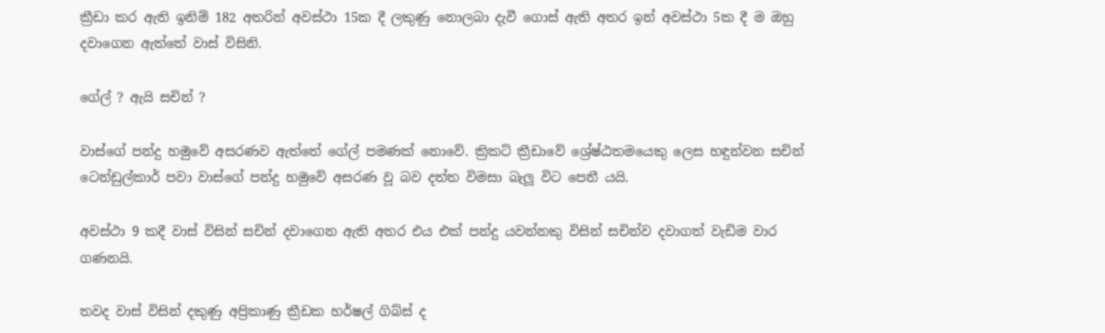ක්‍රීඩා කර ඇති ඉනිම් 182 අතරින් අවස්ථා 15ක දී ලකුණු නොලබා දැවී ගොස් ඇති අතර ඉන් අවස්ථා 5ක දී ම ඔහු දවාගෙන ඇත්තේ වාස් විසිනි.

ගේල් ? ඇයි සචින් ?

වාස්ගේ පන්දු හමුවේ අසරණව ඇත්තේ ගේල් පමණක් නොවේ. ක්‍රිකට් ක්‍රීඩාවේ ශ්‍රේෂ්ඨතමයෙකු ලෙස හඳුන්වන සචින් ටෙන්ඩුල්කාර් පවා වාස්ගේ පන්දු හමුවේ අසරණ වූ බව දත්ත විමසා බැලූ විට පෙනී යයි.

අවස්ථා 9 කදී වාස් විසින් සචින් දවාගෙන ඇති අතර එය එක් පන්දු යවන්නකු විසින් සචින්ව දවාගත් වැඩිම වාර ගණනයි.

තවද වාස් විසින් දකුණු අප්‍රිකාණු ක්‍රීඩක හර්ෂල් ගිබ්ස් ද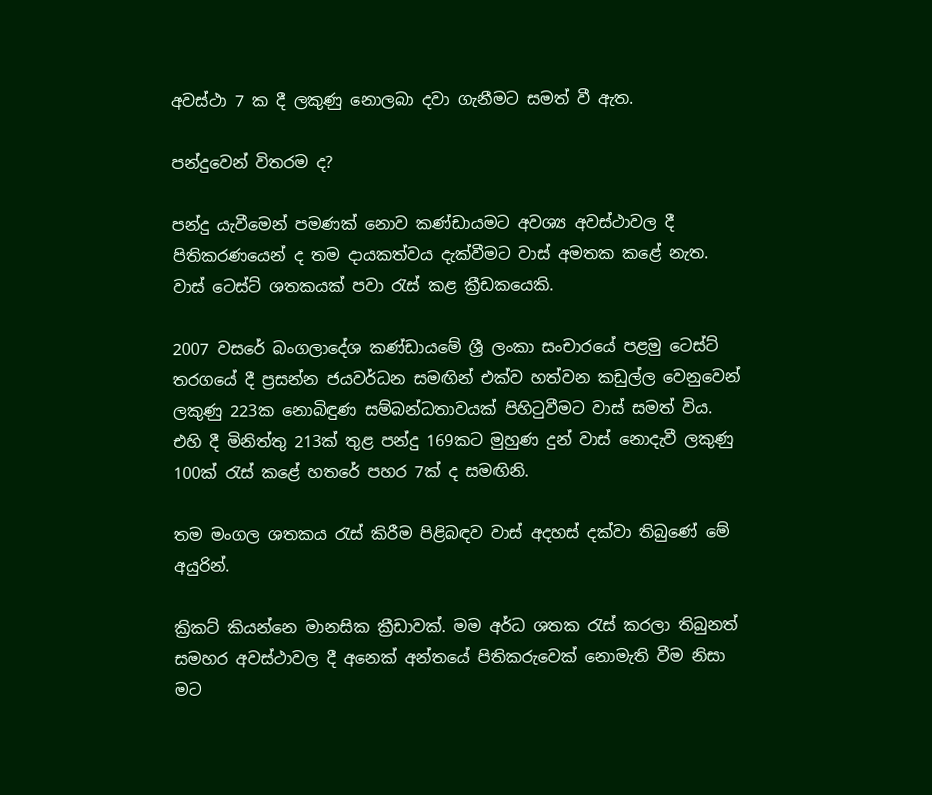අවස්ථා 7 ක දී ලකුණු නොලබා දවා ගැනීමට සමත් වී ඇත.

පන්දුවෙන් විතරම ද?

පන්දු යැවීමෙන් පමණක් නොව කණ්ඩායමට අවශ්‍ය අවස්ථාවල දී පිතිකරණයෙන් ද තම දායකත්වය දැක්වීමට වාස් අමතක කළේ නැත. වාස් ටෙස්ට් ශතකයක් පවා රැස් කළ ක්‍රීඩකයෙකි.

2007 වසරේ බංගලාදේශ කණ්ඩායමේ ශ්‍රී ලංකා සංචාරයේ පළමු ටෙස්ට් තරගයේ දී ප්‍රසන්න ජයවර්ධන සමඟින් එක්ව හත්වන කඩුල්ල වෙනුවෙන් ලකුණු 223ක නොබිඳුණ සම්බන්ධතාවයක් පිහිටුවීමට වාස් සමත් විය. එහි දී මිනිත්තු 213ක් තුළ පන්දු 169කට මුහුණ දුන් වාස් නොදැවී ලකුණු 100ක් රැස් කළේ හතරේ පහර 7ක් ද සමඟිනි.

තම මංගල ශතකය රැස් කිරීම පිළිබඳව වාස් අදහස් දක්වා තිබුණේ මේ අයුරින්.

ක්‍රිකට් කියන්නෙ මානසික ක්‍රීඩාවක්. මම අර්ධ ශතක රැස් කරලා තිබුනත් සමහර අවස්ථාවල දී අනෙක් අන්තයේ පිතිකරුවෙක් නොමැති වීම නිසා මට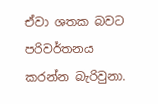ඒවා ශතක බවට පරිවර්තනය කරන්න බැරිවුනා.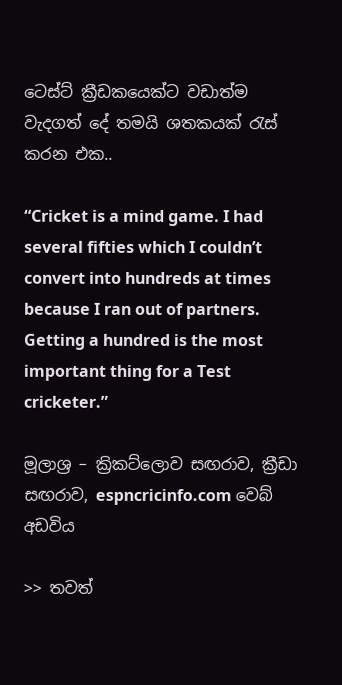ටෙස්ට් ක්‍රීඩකයෙක්ට වඩාත්ම වැදගත් දේ තමයි ශතකයක් රැස් කරන එක..

“Cricket is a mind game. I had several fifties which I couldn’t convert into hundreds at times because I ran out of partners. Getting a hundred is the most important thing for a Test cricketer.”

මූලාශ්‍ර – ක්‍රිකට්ලොව සඟරාව, ක්‍රීඩා සඟරාව, espncricinfo.com වෙබ් අඩවිය

>> තවත්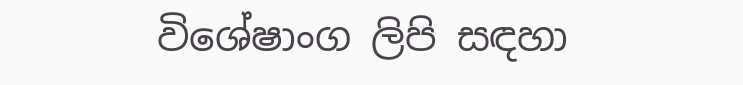විශේෂාංග ලිපි සඳහා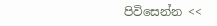පිවිසෙන්න <<